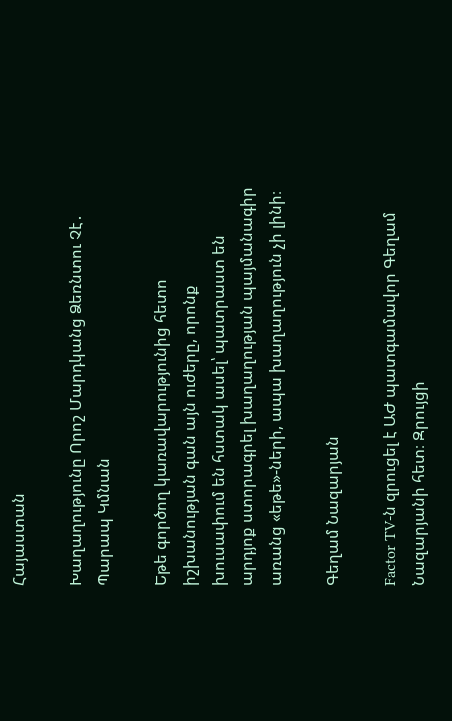Հայաստան

Խաղաղությունը Որոշ Մարդկանց Ձեռնտու Չէ․ Պարապ Կմնան

Եթե գործող կառավարությունից հետո իշխանության գան այն ուժերը, որոնք խուսափում են հստակ ասել՝ պատրաստ են արդյոք ստորագրել խաղաղության պայմանագիր առանց «եթե»-ների, ապա խաղաղություն չի լինի։

Գեղամ Նազարյան

Factor TV-ն զրուցել է ԱԺ պատգամավոր Գեղամ Նազարյանի հետ։ Զրույցի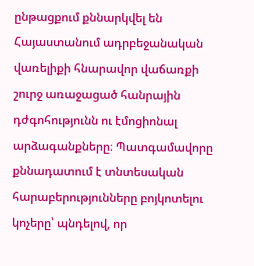ընթացքում քննարկվել են Հայաստանում ադրբեջանական վառելիքի հնարավոր վաճառքի շուրջ առաջացած հանրային դժգոհությունն ու էմոցիոնալ արձագանքները։ Պատգամավորը քննադատում է տնտեսական հարաբերությունները բոյկոտելու կոչերը՝ պնդելով, որ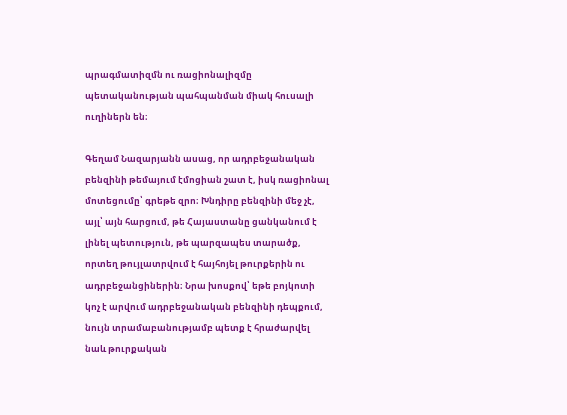պրագմատիզմն ու ռացիոնալիզմը պետականության պահպանման միակ հուսալի ուղիներն են։

Գեղամ Նազարյանն ասաց, որ ադրբեջանական բենզինի թեմայում էմոցիան շատ է, իսկ ռացիոնալ մոտեցումը՝ գրեթե զրո։ Խնդիրը բենզինի մեջ չէ, այլ՝ այն հարցում, թե Հայաստանը ցանկանում է լինել պետություն, թե պարզապես տարածք, որտեղ թույլատրվում է հայհոյել թուրքերին ու ադրբեջանցիներին։ Նրա խոսքով՝ եթե բոյկոտի կոչ է արվում ադրբեջանական բենզինի դեպքում, նույն տրամաբանությամբ պետք է հրաժարվել նաև թուրքական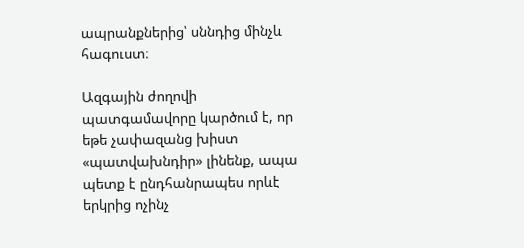ապրանքներից՝ սննդից մինչև հագուստ։

Ազգային ժողովի պատգամավորը կարծում է, որ եթե չափազանց խիստ «պատվախնդիր» լինենք, ապա պետք է ընդհանրապես որևէ երկրից ոչինչ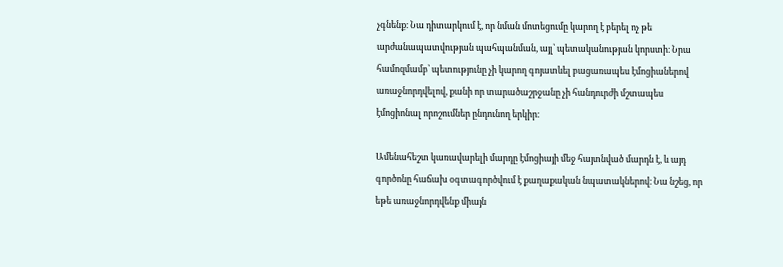չգնենք։ Նա դիտարկում է, որ նման մոտեցումը կարող է բերել ոչ թե արժանապատվության պահպանման, այլ՝ պետականության կորստի։ Նրա համոզմամբ՝ պետությունը չի կարող գոյատևել բացառապես էմոցիաներով առաջնորդվելով, քանի որ տարածաշրջանը չի հանդուրժի մշտապես էմոցիոնալ որոշումներ ընդունող երկիր։

Ամենահեշտ կառավարելի մարդը էմոցիայի մեջ հայտնված մարդն է, և այդ գործոնը հաճախ օգտագործվում է քաղաքական նպատակներով։ Նա նշեց, որ եթե առաջնորդվենք միայն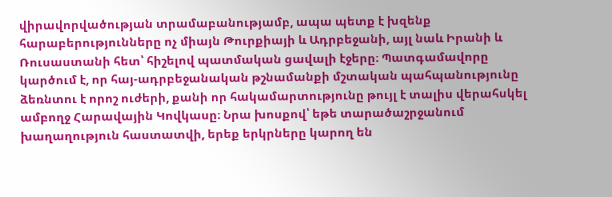վիրավորվածության տրամաբանությամբ, ապա պետք է խզենք հարաբերությունները ոչ միայն Թուրքիայի և Ադրբեջանի, այլ նաև Իրանի և Ռուսաստանի հետ՝ հիշելով պատմական ցավալի էջերը։ Պատգամավորը կարծում է, որ հայ-ադրբեջանական թշնամանքի մշտական պահպանությունը ձեռնտու է որոշ ուժերի, քանի որ հակամարտությունը թույլ է տալիս վերահսկել ամբողջ Հարավային Կովկասը։ Նրա խոսքով՝ եթե տարածաշրջանում խաղաղություն հաստատվի, երեք երկրները կարող են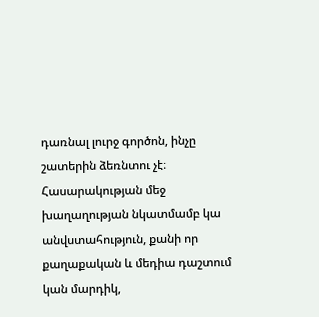դառնալ լուրջ գործոն, ինչը շատերին ձեռնտու չէ։ Հասարակության մեջ խաղաղության նկատմամբ կա անվստահություն, քանի որ քաղաքական և մեդիա դաշտում կան մարդիկ,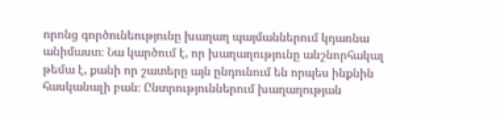որոնց գործունեությունը խաղաղ պայմաններում կդառնա անիմաստ։ Նա կարծում է, որ խաղաղությունը անշնորհակալ թեմա է, քանի որ շատերը այն ընդունում են որպես ինքնին հասկանալի բան։ Ընտրություններում խաղաղության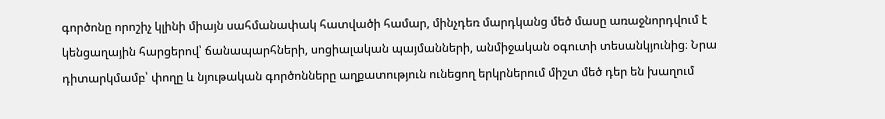գործոնը որոշիչ կլինի միայն սահմանափակ հատվածի համար, մինչդեռ մարդկանց մեծ մասը առաջնորդվում է կենցաղային հարցերով՝ ճանապարհների, սոցիալական պայմանների, անմիջական օգուտի տեսանկյունից։ Նրա դիտարկմամբ՝ փողը և նյութական գործոնները աղքատություն ունեցող երկրներում միշտ մեծ դեր են խաղում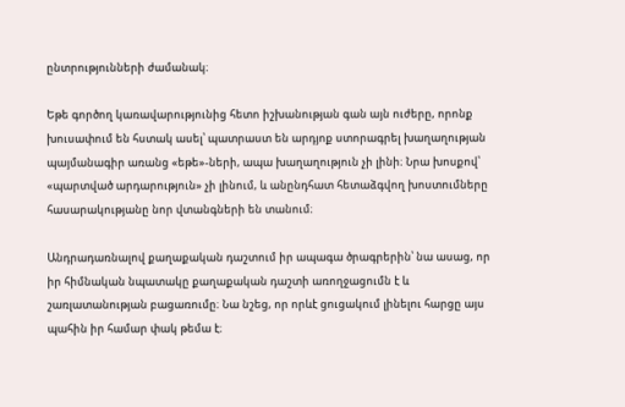ընտրությունների ժամանակ։

Եթե գործող կառավարությունից հետո իշխանության գան այն ուժերը, որոնք խուսափում են հստակ ասել՝ պատրաստ են արդյոք ստորագրել խաղաղության պայմանագիր առանց «եթե»-ների, ապա խաղաղություն չի լինի։ Նրա խոսքով՝ «պարտված արդարություն» չի լինում, և անընդհատ հետաձգվող խոստումները հասարակությանը նոր վտանգների են տանում։

Անդրադառնալով քաղաքական դաշտում իր ապագա ծրագրերին՝ նա ասաց, որ իր հիմնական նպատակը քաղաքական դաշտի առողջացումն է և շառլատանության բացառումը։ Նա նշեց, որ որևէ ցուցակում լինելու հարցը այս պահին իր համար փակ թեմա է։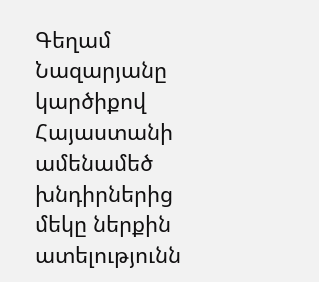Գեղամ Նազարյանը կարծիքով Հայաստանի ամենամեծ խնդիրներից մեկը ներքին ատելությունն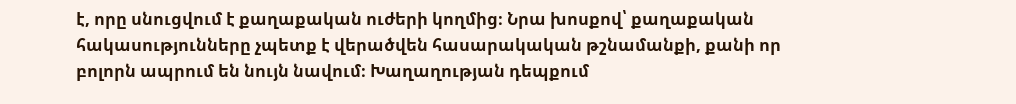է, որը սնուցվում է քաղաքական ուժերի կողմից։ Նրա խոսքով՝ քաղաքական հակասությունները չպետք է վերածվեն հասարակական թշնամանքի, քանի որ բոլորն ապրում են նույն նավում։ Խաղաղության դեպքում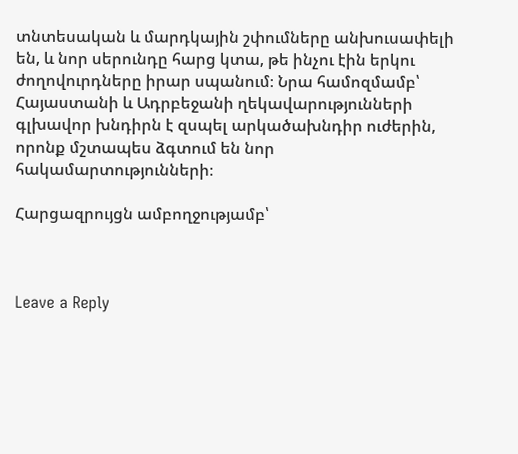տնտեսական և մարդկային շփումները անխուսափելի են, և նոր սերունդը հարց կտա, թե ինչու էին երկու ժողովուրդները իրար սպանում։ Նրա համոզմամբ՝ Հայաստանի և Ադրբեջանի ղեկավարությունների գլխավոր խնդիրն է զսպել արկածախնդիր ուժերին, որոնք մշտապես ձգտում են նոր հակամարտությունների։

Հարցազրույցն ամբողջությամբ՝



Leave a Reply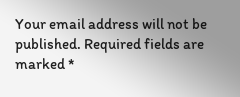Your email address will not be published. Required fields are marked *